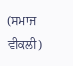(ਸਮਾਜ ਵੀਕਲੀ)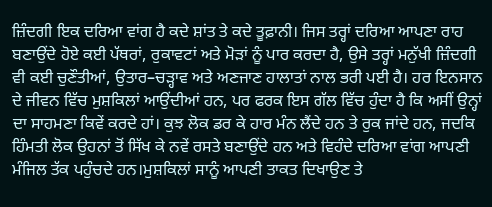ਜ਼ਿੰਦਗੀ ਇਕ ਦਰਿਆ ਵਾਂਗ ਹੈ ਕਦੇ ਸ਼ਾਂਤ ਤੇ ਕਦੇ ਤੂਫ਼ਾਨੀ। ਜਿਸ ਤਰ੍ਹਾਂ ਦਰਿਆ ਆਪਣਾ ਰਾਹ ਬਣਾਉਂਦੇ ਹੋਏ ਕਈ ਪੱਥਰਾਂ, ਰੁਕਾਵਟਾਂ ਅਤੇ ਮੋੜਾਂ ਨੂੰ ਪਾਰ ਕਰਦਾ ਹੈ, ਉਸੇ ਤਰ੍ਹਾਂ ਮਨੁੱਖੀ ਜ਼ਿੰਦਗੀ ਵੀ ਕਈ ਚੁਣੌਤੀਆਂ, ਉਤਾਰ–ਚੜ੍ਹਾਵ ਅਤੇ ਅਣਜਾਣ ਹਾਲਾਤਾਂ ਨਾਲ ਭਰੀ ਪਈ ਹੈ। ਹਰ ਇਨਸਾਨ ਦੇ ਜੀਵਨ ਵਿੱਚ ਮੁਸ਼ਕਿਲਾਂ ਆਉਂਦੀਆਂ ਹਨ, ਪਰ ਫਰਕ ਇਸ ਗੱਲ ਵਿੱਚ ਹੁੰਦਾ ਹੈ ਕਿ ਅਸੀਂ ਉਨ੍ਹਾਂ ਦਾ ਸਾਹਮਣਾ ਕਿਵੇਂ ਕਰਦੇ ਹਾਂ। ਕੁਝ ਲੋਕ ਡਰ ਕੇ ਹਾਰ ਮੰਨ ਲੈਂਦੇ ਹਨ ਤੇ ਰੁਕ ਜਾਂਦੇ ਹਨ, ਜਦਕਿ ਹਿੰਮਤੀ ਲੋਕ ਉਹਨਾਂ ਤੋਂ ਸਿੱਖ ਕੇ ਨਵੇਂ ਰਸਤੇ ਬਣਾਉਂਦੇ ਹਨ ਅਤੇ ਵਿਹੰਦੇ ਦਰਿਆ ਵਾਂਗ ਆਪਣੀ ਮੰਜਿਲ ਤੱਕ ਪਹੁੰਚਦੇ ਹਨ।ਮੁਸ਼ਕਿਲਾਂ ਸਾਨੂੰ ਆਪਣੀ ਤਾਕਤ ਦਿਖਾਉਣ ਤੇ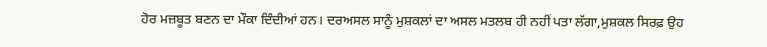ਹੋਰ ਮਜ਼ਬੂਤ ਬਣਨ ਦਾ ਮੌਕਾ ਦਿੰਦੀਆਂ ਹਨ। ਦਰਅਸਲ ਸਾਨੂੰ ਮੁਸ਼ਕਲਾਂ ਦਾ ਅਸਲ ਮਤਲਬ ਹੀ ਨਹੀਂ ਪਤਾ ਲੱਗਾ,ਮੁਸ਼ਕਲ ਸਿਰਫ਼ ਉਹ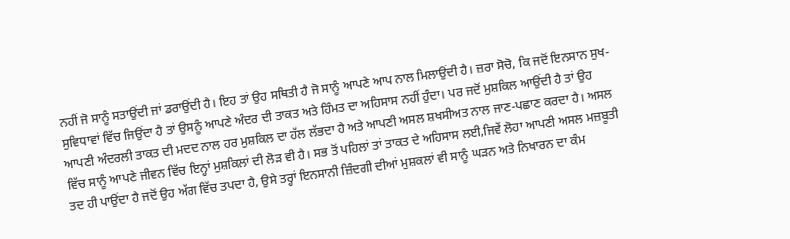ਨਹੀਂ ਜੋ ਸਾਨੂੰ ਸਤਾਉਂਦੀ ਜਾਂ ਡਰਾਉਂਦੀ ਹੈ। ਇਹ ਤਾਂ ਉਹ ਸਥਿਤੀ ਹੈ ਜੋ ਸਾਨੂੰ ਆਪਣੇ ਆਪ ਨਾਲ ਮਿਲਾਉਂਦੀ ਹੈ। ਜ਼ਰਾ ਸੋਚੋ, ਕਿ ਜਦੋਂ ਇਨਸਾਨ ਸੁਖ-ਸੁਵਿਧਾਵਾਂ ਵਿੱਚ ਜਿਉਂਦਾ ਹੈ ਤਾਂ ਉਸਨੂੰ ਆਪਣੇ ਅੰਦਰ ਦੀ ਤਾਕਤ ਅਤੇ ਹਿੰਮਤ ਦਾ ਅਹਿਸਾਸ ਨਹੀਂ ਹੁੰਦਾ। ਪਰ ਜਦੋਂ ਮੁਸ਼ਕਿਲ ਆਉਂਦੀ ਹੈ ਤਾਂ ਉਹ ਆਪਣੀ ਅੰਦਰਲੀ ਤਾਕਤ ਦੀ ਮਦਦ ਨਾਲ ਹਰ ਮੁਸ਼ਕਿਲ ਦਾ ਹੱਲ ਲੱਭਦਾ ਹੈ ਅਤੇ ਆਪਣੀ ਅਸਲ ਸ਼ਖਸੀਅਤ ਨਾਲ ਜਾਣ-ਪਛਾਣ ਕਰਦਾ ਹੈ। ਅਸਲ ਵਿੱਚ ਸਾਨੂੰ ਆਪਣੇ ਜੀਵਨ ਵਿੱਚ ਇਨ੍ਹਾਂ ਮੁਸ਼ਕਿਲਾਂ ਦੀ ਲੋੜ ਵੀ ਹੈ। ਸਭ ਤੋਂ ਪਹਿਲਾਂ ਤਾਂ ਤਾਕਤ ਦੇ ਅਹਿਸਾਸ ਲਈ,ਜਿਵੇਂ ਲੋਹਾ ਆਪਣੀ ਅਸਲ ਮਜ਼ਬੂਤੀ ਤਦ ਹੀ ਪਾਉਂਦਾ ਹੈ ਜਦੋਂ ਉਹ ਅੱਗ ਵਿੱਚ ਤਪਦਾ ਹੈ, ਉਸੇ ਤਰ੍ਹਾਂ ਇਨਸਾਨੀ ਜ਼ਿੰਦਗੀ ਦੀਆਂ ਮੁਸ਼ਕਲਾਂ ਵੀ ਸਾਨੂੰ ਘੜਨ ਅਤੇ ਨਿਖਾਰਨ ਦਾ ਕੰਮ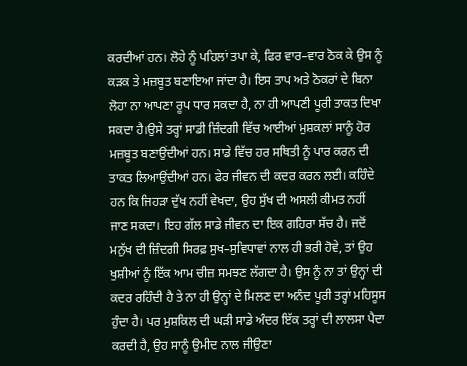ਕਰਦੀਆਂ ਹਨ। ਲੋਹੇ ਨੂੰ ਪਹਿਲਾਂ ਤਪਾ ਕੇ, ਫਿਰ ਵਾਰ–ਵਾਰ ਠੋਕ ਕੇ ਉਸ ਨੂੰ ਕੜਕ ਤੇ ਮਜ਼ਬੂਤ ਬਣਾਇਆ ਜਾਂਦਾ ਹੈ। ਇਸ ਤਾਪ ਅਤੇ ਠੋਕਰਾਂ ਦੇ ਬਿਨਾ ਲੋਹਾ ਨਾ ਆਪਣਾ ਰੂਪ ਧਾਰ ਸਕਦਾ ਹੈ, ਨਾ ਹੀ ਆਪਣੀ ਪੂਰੀ ਤਾਕਤ ਦਿਖਾ ਸਕਦਾ ਹੈ।ਉਸੇ ਤਰ੍ਹਾਂ ਸਾਡੀ ਜ਼ਿੰਦਗੀ ਵਿੱਚ ਆਈਆਂ ਮੁਸ਼ਕਲਾਂ ਸਾਨੂੰ ਹੋਰ ਮਜ਼ਬੂਤ ਬਣਾਉਂਦੀਆਂ ਹਨ। ਸਾਡੇ ਵਿੱਚ ਹਰ ਸਥਿਤੀ ਨੂੰ ਪਾਰ ਕਰਨ ਦੀ ਤਾਕਤ ਲਿਆਉਂਦੀਆਂ ਹਨ। ਫੇਰ ਜੀਵਨ ਦੀ ਕਦਰ ਕਰਨ ਲਈ। ਕਹਿੰਦੇ ਹਨ ਕਿ ਜਿਹੜਾ ਦੁੱਖ ਨਹੀਂ ਵੇਖਦਾ, ਉਹ ਸੁੱਖ ਦੀ ਅਸਲੀ ਕੀਮਤ ਨਹੀਂ ਜਾਣ ਸਕਦਾ। ਇਹ ਗੱਲ ਸਾਡੇ ਜੀਵਨ ਦਾ ਇਕ ਗਹਿਰਾ ਸੱਚ ਹੈ। ਜਦੋਂ ਮਨੁੱਖ ਦੀ ਜ਼ਿੰਦਗੀ ਸਿਰਫ਼ ਸੁਖ–ਸੁਵਿਧਾਵਾਂ ਨਾਲ ਹੀ ਭਰੀ ਹੋਵੇ, ਤਾਂ ਉਹ ਖੁਸ਼ੀਆਂ ਨੂੰ ਇੱਕ ਆਮ ਚੀਜ਼ ਸਮਝਣ ਲੱਗਦਾ ਹੈ। ਉਸ ਨੂੰ ਨਾ ਤਾਂ ਉਨ੍ਹਾਂ ਦੀ ਕਦਰ ਰਹਿੰਦੀ ਹੈ ਤੇ ਨਾ ਹੀ ਉਨ੍ਹਾਂ ਦੇ ਮਿਲਣ ਦਾ ਅਨੰਦ ਪੂਰੀ ਤਰ੍ਹਾਂ ਮਹਿਸੂਸ ਹੁੰਦਾ ਹੈ। ਪਰ ਮੁਸ਼ਕਿਲ ਦੀ ਘੜੀ ਸਾਡੇ ਅੰਦਰ ਇੱਕ ਤਰ੍ਹਾਂ ਦੀ ਲਾਲਸਾ ਪੈਦਾ ਕਰਦੀ ਹੈ, ਉਹ ਸਾਨੂੰ ਉਮੀਦ ਨਾਲ ਜੀਉਣਾ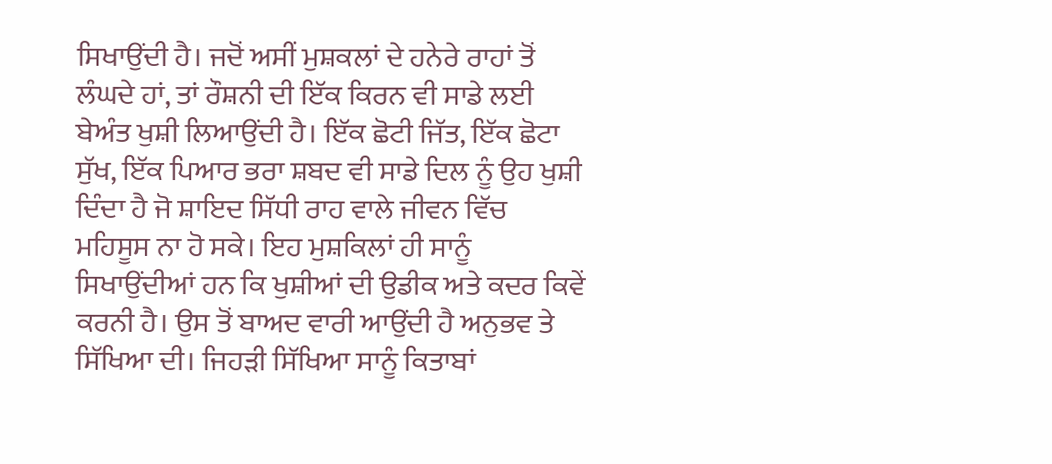ਸਿਖਾਉਂਦੀ ਹੈ। ਜਦੋਂ ਅਸੀਂ ਮੁਸ਼ਕਲਾਂ ਦੇ ਹਨੇਰੇ ਰਾਹਾਂ ਤੋਂ ਲੰਘਦੇ ਹਾਂ, ਤਾਂ ਰੌਸ਼ਨੀ ਦੀ ਇੱਕ ਕਿਰਨ ਵੀ ਸਾਡੇ ਲਈ ਬੇਅੰਤ ਖੁਸ਼ੀ ਲਿਆਉਂਦੀ ਹੈ। ਇੱਕ ਛੋਟੀ ਜਿੱਤ, ਇੱਕ ਛੋਟਾ ਸੁੱਖ, ਇੱਕ ਪਿਆਰ ਭਰਾ ਸ਼ਬਦ ਵੀ ਸਾਡੇ ਦਿਲ ਨੂੰ ਉਹ ਖੁਸ਼ੀ ਦਿੰਦਾ ਹੈ ਜੋ ਸ਼ਾਇਦ ਸਿੱਧੀ ਰਾਹ ਵਾਲੇ ਜੀਵਨ ਵਿੱਚ ਮਹਿਸੂਸ ਨਾ ਹੋ ਸਕੇ। ਇਹ ਮੁਸ਼ਕਿਲਾਂ ਹੀ ਸਾਨੂੰ ਸਿਖਾਉਂਦੀਆਂ ਹਨ ਕਿ ਖੁਸ਼ੀਆਂ ਦੀ ਉਡੀਕ ਅਤੇ ਕਦਰ ਕਿਵੇਂ ਕਰਨੀ ਹੈ। ਉਸ ਤੋਂ ਬਾਅਦ ਵਾਰੀ ਆਉਂਦੀ ਹੈ ਅਨੁਭਵ ਤੇ ਸਿੱਖਿਆ ਦੀ। ਜਿਹੜੀ ਸਿੱਖਿਆ ਸਾਨੂੰ ਕਿਤਾਬਾਂ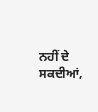ਨਹੀਂ ਦੇ ਸਕਦੀਆਂ,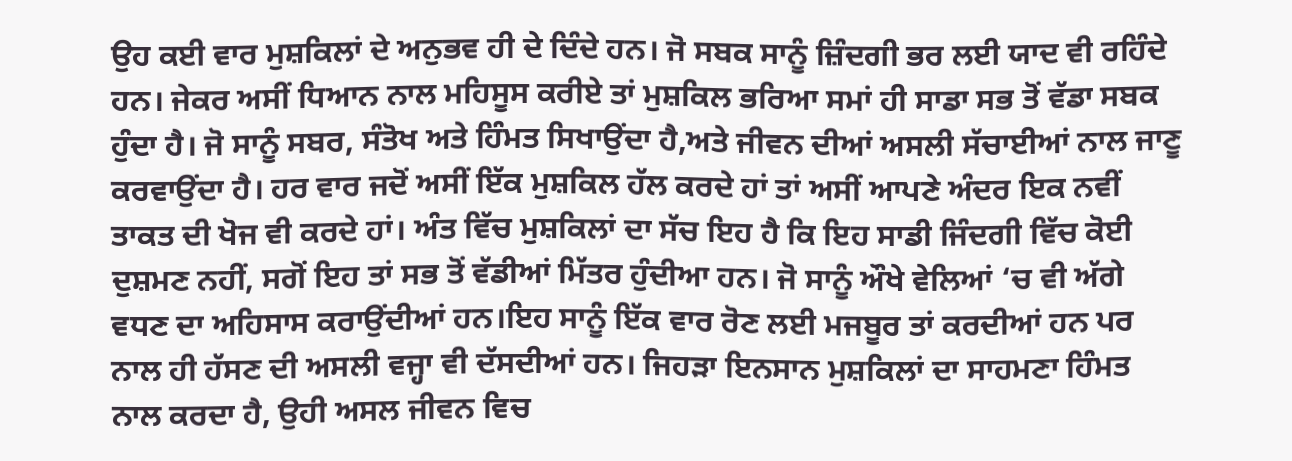ਉਹ ਕਈ ਵਾਰ ਮੁਸ਼ਕਿਲਾਂ ਦੇ ਅਨੁਭਵ ਹੀ ਦੇ ਦਿੰਦੇ ਹਨ। ਜੋ ਸਬਕ ਸਾਨੂੰ ਜ਼ਿੰਦਗੀ ਭਰ ਲਈ ਯਾਦ ਵੀ ਰਹਿੰਦੇ ਹਨ। ਜੇਕਰ ਅਸੀਂ ਧਿਆਨ ਨਾਲ ਮਹਿਸੂਸ ਕਰੀਏ ਤਾਂ ਮੁਸ਼ਕਿਲ ਭਰਿਆ ਸਮਾਂ ਹੀ ਸਾਡਾ ਸਭ ਤੋਂ ਵੱਡਾ ਸਬਕ ਹੁੰਦਾ ਹੈ। ਜੋ ਸਾਨੂੰ ਸਬਰ, ਸੰਤੋਖ ਅਤੇ ਹਿੰਮਤ ਸਿਖਾਉਂਦਾ ਹੈ,ਅਤੇ ਜੀਵਨ ਦੀਆਂ ਅਸਲੀ ਸੱਚਾਈਆਂ ਨਾਲ ਜਾਣੂ ਕਰਵਾਉਂਦਾ ਹੈ। ਹਰ ਵਾਰ ਜਦੋਂ ਅਸੀਂ ਇੱਕ ਮੁਸ਼ਕਿਲ ਹੱਲ ਕਰਦੇ ਹਾਂ ਤਾਂ ਅਸੀਂ ਆਪਣੇ ਅੰਦਰ ਇਕ ਨਵੀਂ ਤਾਕਤ ਦੀ ਖੋਜ ਵੀ ਕਰਦੇ ਹਾਂ। ਅੰਤ ਵਿੱਚ ਮੁਸ਼ਕਿਲਾਂ ਦਾ ਸੱਚ ਇਹ ਹੈ ਕਿ ਇਹ ਸਾਡੀ ਜਿੰਦਗੀ ਵਿੱਚ ਕੋਈ ਦੁਸ਼ਮਣ ਨਹੀਂ, ਸਗੋਂ ਇਹ ਤਾਂ ਸਭ ਤੋਂ ਵੱਡੀਆਂ ਮਿੱਤਰ ਹੁੰਦੀਆ ਹਨ। ਜੋ ਸਾਨੂੰ ਔਖੇ ਵੇਲਿਆਂ ‘ਚ ਵੀ ਅੱਗੇ ਵਧਣ ਦਾ ਅਹਿਸਾਸ ਕਰਾਉਂਦੀਆਂ ਹਨ।ਇਹ ਸਾਨੂੰ ਇੱਕ ਵਾਰ ਰੋਣ ਲਈ ਮਜਬੂਰ ਤਾਂ ਕਰਦੀਆਂ ਹਨ ਪਰ ਨਾਲ ਹੀ ਹੱਸਣ ਦੀ ਅਸਲੀ ਵਜ੍ਹਾ ਵੀ ਦੱਸਦੀਆਂ ਹਨ। ਜਿਹੜਾ ਇਨਸਾਨ ਮੁਸ਼ਕਿਲਾਂ ਦਾ ਸਾਹਮਣਾ ਹਿੰਮਤ ਨਾਲ ਕਰਦਾ ਹੈ, ਉਹੀ ਅਸਲ ਜੀਵਨ ਵਿਚ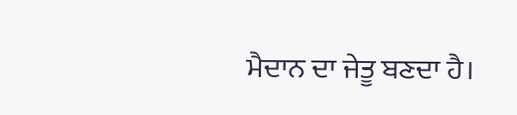ਮੈਦਾਨ ਦਾ ਜੇਤੂ ਬਣਦਾ ਹੈ।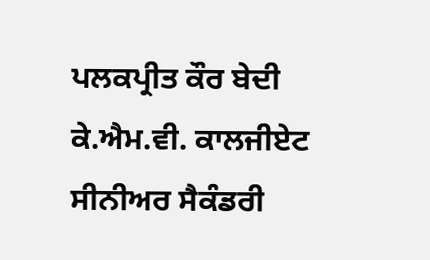ਪਲਕਪ੍ਰੀਤ ਕੌਰ ਬੇਦੀ ਕੇ.ਐਮ.ਵੀ. ਕਾਲਜੀਏਟ ਸੀਨੀਅਰ ਸੈਕੰਡਰੀ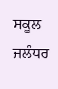ਸਕੂਲ ਜਲੰਧਰ